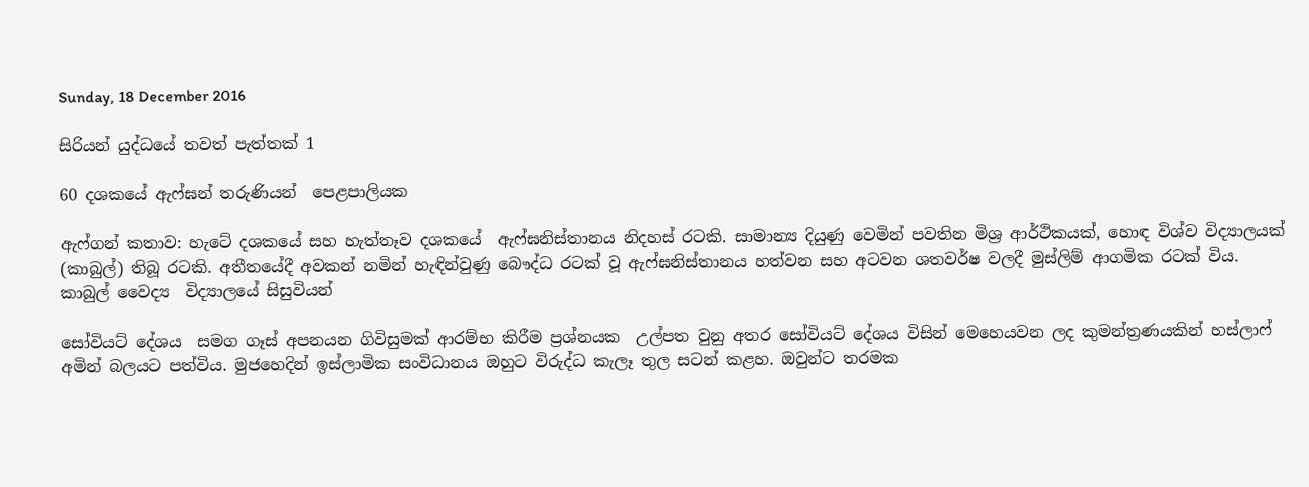Sunday, 18 December 2016

සිරියන් යුද්ධයේ තවත් පැත්තක් 1

60 දශකයේ ඇෆ්ඝන් තරුණියන්  පෙළපාලියක

ඇෆ්ගන් කතාව: හැටේ දශකයේ සහ හැත්තෑව දශකයේ  ඇෆ්ඝනිස්තානය නිදහස් රටකි. සාමාන්‍ය දියුණු වෙමින් පවතින මිශ්‍ර ආර්ථිකයක්, හොඳ විශ්ව විද්‍යාලයක් (කාබුල්) තිබූ රටකි. අතීතයේදී අවකන් නමින් හැඳින්වුණු බෞද්ධ රටක් වූ ඇෆ්ඝනිස්තානය හත්වන සහ අටවන ශතවර්ෂ වලදී මුස්ලිම් ආගමික රටක් විය.
කාබුල් වෛද්‍ය  විද්‍යාලයේ සිසුවියන්

සෝවියට් දේශය  සමග ගෑස් අපනයන ගිවිසුමක් ආරම්භ කිරීම ප්‍රශ්නයක  උල්පත වුනු අතර සෝවියට් දේශය විසින් මෙහෙයවන ලද කුමන්ත්‍රණයකින් හස්ලාෆ් අමින් බලයට පත්විය. මුජහෙදින් ඉස්ලාමික සංවිධානය ඔහුට විරුද්ධ කැලෑ තුල සටන් කළහ. ඔවුන්ට තරමක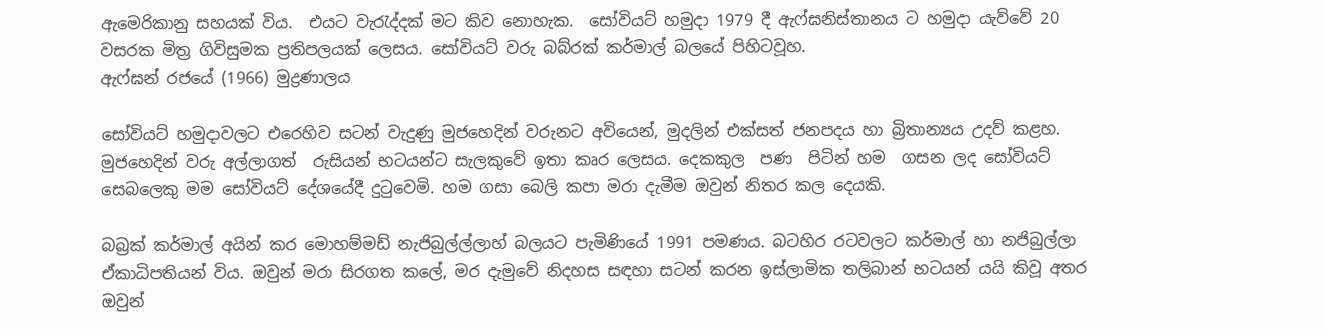ඇමෙරිකානු සහයක් විය.  එයට වැරැද්දක් මට කිව නොහැක.  සෝවියට් හමුදා 1979 දී ඇෆ්ඝනිස්තානය ට හමුදා යැව්වේ 20 වසරක මිත්‍ර ගිවිසුමක ප්‍රතිපලයක් ලෙසය. සෝවියට් වරු බබ්රක් කර්මාල් බලයේ පිහිටවූහ.
ඇෆ්ඝන් රජයේ (1966) මුද්‍රණාලය

සෝවියට් හමුදාවලට එරෙහිව සටන් වැදුණු මුජහෙදින් වරුනට අවියෙන්, මුදලින් එක්සත් ජනපදය හා බ්‍රිතාන්‍යය උදව් කළහ. මුජහෙදින් වරු අල්ලාගත්  රුසියන් භටයන්ට සැලකුවේ ඉතා කෘර ලෙසය. දෙකකුල  පණ  පිටින් හම  ගසන ලද සෝවියට් සෙබලෙකු මම සෝවියට් දේශයේදී දුටුවෙමි. හම ගසා බෙලි කපා මරා දැමීම ඔවුන් නිතර කල දෙයකි.

බබ්‍රක් කර්මාල් අයින් කර මොහම්මඩ් නැජිබුල්ල්ලාහ් බලයට පැමිණියේ 1991 පමණය. බටහිර රටවලට කර්මාල් හා නජිබුල්ලා ඒකාධිපතියන් විය. ඔවුන් මරා සිරගත කලේ, මර දැමුවේ නිදහස සඳහා සටන් කරන ඉස්ලාමික තලිබාන් භටයන් යයි කිවූ අතර ඔවුන්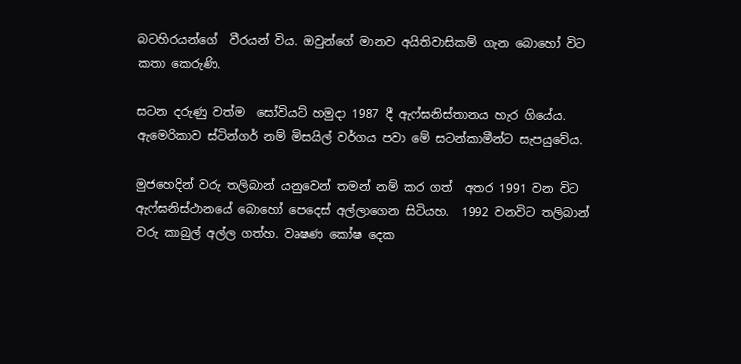බටහිරයන්ගේ  වීරයන් විය. ඔවුන්ගේ මානව අයිතිවාසිකම් ගැන බොහෝ විට කතා කෙරුණි.

සටන දරුණු වත්ම  සෝවියට් හමුදා 1987 දී ඇෆ්ඝනිස්තානය හැර ගියේය. ඇමෙරිකාව ස්ටින්ගර් නම් මිසයිල් වර්ගය පවා මේ සටන්කාමීන්ට සැපයුවේය.

මුජහෙදින් වරු තලිබාන් යනුවෙන් තමන් නම් කර ගත්  අතර 1991 වන විට ඇෆ්ඝනිස්ථානයේ බොහෝ පෙදෙස් අල්ලාගෙන සිටියහ.  1992 වනවිට තලිබාන් වරු කාබුල් අල්ල ගත්හ. වෘෂණ කෝෂ දෙක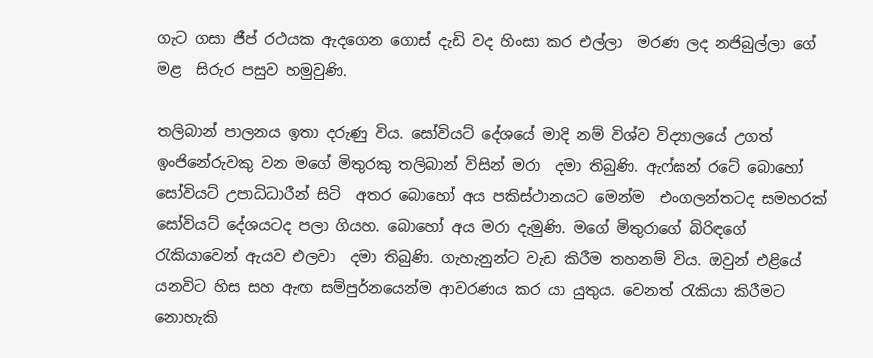ගැට ගසා ජීප් රථයක ඇදගෙන ගොස් දැඩි වද හිංසා කර එල්ලා  මරණ ලද නජිබුල්ලා ගේ මළ  සිරුර පසුව හමුවුණි.

තලිබාන් පාලනය ඉතා දරුණු විය. සෝවියට් දේශයේ මාදි නම් විශ්ව විද්‍යාලයේ උගත් ඉංජිනේරුවකු වන මගේ මිතුරකු තලිබාන් විසින් මරා  දමා තිබුණි. ඇෆ්ඝන් රටේ බොහෝ සෝවියට් උපාධිධාරීන් සිටි  අතර බොහෝ අය පකිස්ථානයට මෙන්ම  එංගලන්තටද සමහරක් සෝවියට් දේශයටද පලා ගියහ. බොහෝ අය මරා දැමුණි. මගේ මිතුරාගේ බිරිඳගේ රැකියාවෙන් ඇයව එලවා  දමා තිබුණි. ගැහැනුන්ට වැඩ කිරීම තහනම් විය. ඔවුන් එළියේ යනවිට හිස සහ ඇඟ සම්පුර්නයෙන්ම ආවරණය කර යා යුතුය. වෙනත් රැකියා කිරීමට නොහැකි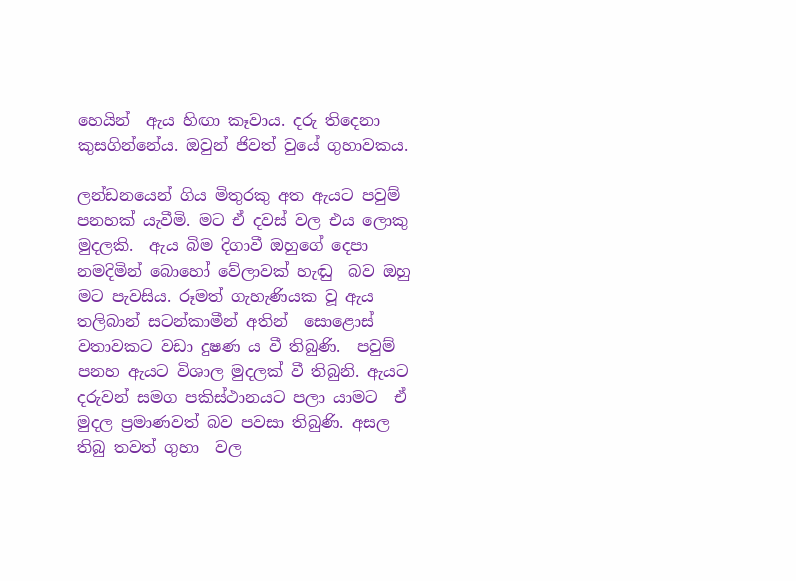හෙයින්  ඇය හිඟා කෑවාය. දරු තිදෙනා කුසගින්නේය. ඔවුන් ජිවත් වුයේ ගුහාවකය.

ලන්ඩනයෙන් ගිය මිතුරකු අත ඇයට පවුම් පනහක් යැවීමි. මට ඒ දවස් වල එය ලොකු මුදලකි.  ඇය බිම දිගාවී ඔහුගේ දෙපා නමදිමින් බොහෝ වේලාවක් හැඬු  බව ඔහු මට පැවසිය. රූමත් ගැහැණියක වූ ඇය තලිබාන් සටන්කාමීන් අතින්  සොළොස් වතාවකට වඩා දුෂණ ය වී තිබුණි.  පවුම් පනහ ඇයට විශාල මුදලක් වී තිබුනි. ඇයට දරුවන් සමග පකිස්ථානයට පලා යාමට  ඒ මුදල ප්‍රමාණවත් බව පවසා තිබුණි. අසල තිබු තවත් ගුහා  වල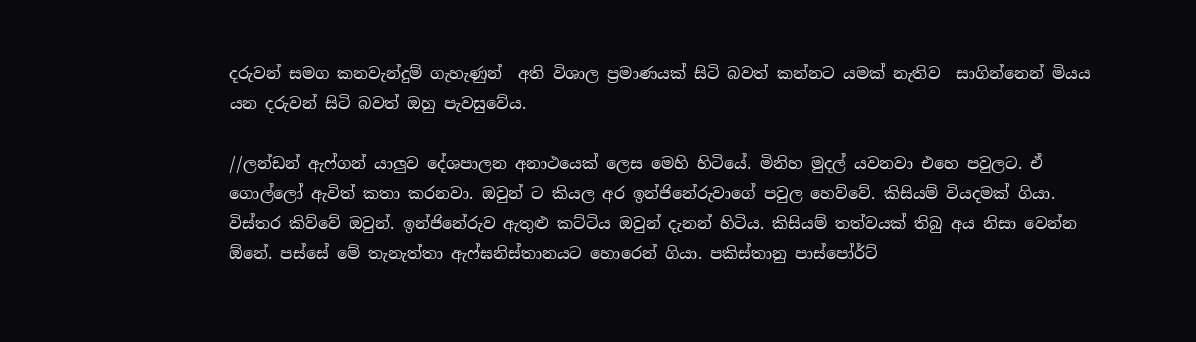දරුවන් සමග කනවැන්දුම් ගැහැණුන්  අති විශාල ප්‍රමාණයක් සිටි බවත් කන්නට යමක් නැතිව  සාගින්නෙන් මියය යන දරුවන් සිටි බවත් ඔහු පැවසුවේය.

//ලන්ඩන් ඇෆ්ගන් යාලුව දේශපාලන අනාථයෙක් ලෙස මෙහි හිටියේ. මිනිහ මුදල් යවනවා එහෙ පවුලට. ඒ ගොල්ලෝ ඇවිත් කතා කරනවා. ඔවුන් ට කියල අර ඉන්ජිනේරුවාගේ පවුල හෙව්වේ. කිසියම් වියදමක් ගියා. විස්තර කිව්වේ ඔවුන්. ඉන්ජිනේරුව ඇතුළු කට්ටිය ඔවුන් දැනන් හිටිය. කිසියම් තත්වයක් තිබු අය නිසා වෙන්න ඕනේ. පස්සේ මේ තැනැත්තා ඇෆ්ඝනිස්තානයට හොරෙන් ගියා. පකිස්තානු පාස්පෝර්ට්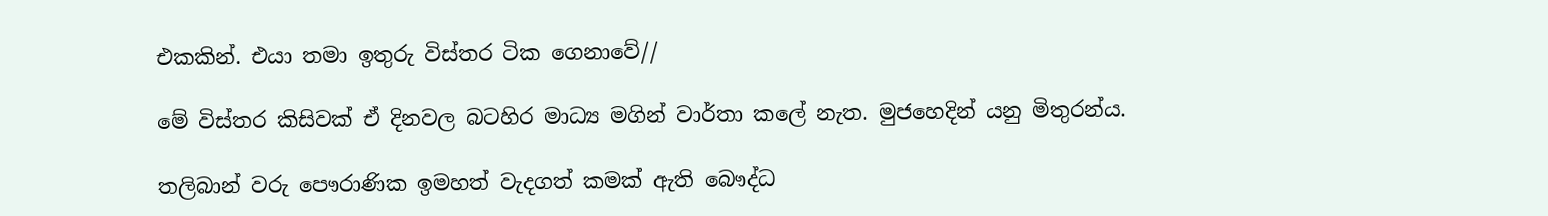එකකින්. එයා තමා ඉතුරු විස්තර ටික ගෙනාවේ//

මේ විස්තර කිසිවක් ඒ දිනවල බටහිර මාධ්‍ය මගින් වාර්තා කලේ නැත. මුජහෙදින් යනු මිතුරන්ය.

තලිබාන් වරු පෞරාණික ඉමහත් වැදගත් කමක් ඇති බෞද්ධ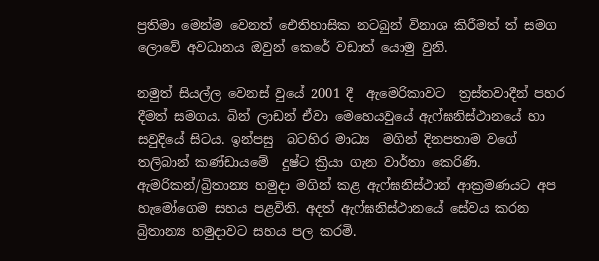ප්‍රතිමා මෙන්ම වෙනත් ඓතිහාසික නටබුන් විනාශ කිරීමත් ත් සමග ලොවේ අවධානය ඔවුන් කෙරේ වඩාත් යොමු වුනි.

නමුත් සියල්ල වෙනස් වුයේ 2001 දී  ඇමෙරිකාවට  ත්‍රස්තවාදීන් පහර දීමත් සමගය. බින් ලාඩන් ඒවා මෙහෙයවුයේ ඇෆ්ඝනිස්ථානයේ හා සවුදියේ සිටය. ඉන්පසු  බටහිර මාධ්‍ය  මගින් දිනපතාම වගේ තලිබාන් කණ්ඩායමේ  දුෂ්ට ක්‍රියා ගැන වාර්තා කෙරිණි. ඇමරිකන්/බ්‍රිතාන්‍ය හමුදා මගින් කළ ඇෆ්ඝනිස්ථාන් ආක්‍රමණයට අප හැමෝගෙම සහය පළවිනි. අදත් ඇෆ්ඝනිස්ථානයේ සේවය කරන බ්‍රිතාන්‍ය හමුදාවට සහය පල කරමි.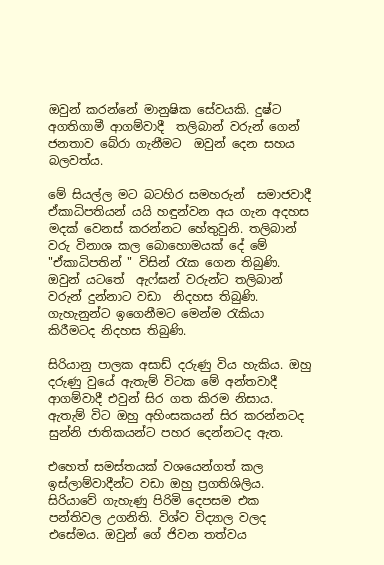ඔවුන් කරන්නේ මානුෂික සේවයකි. දුෂ්ට  අගතිගාමී ආගම්වාදී  තලිබාන් වරුන් ගෙන් ජනතාව බේරා ගැනීමට  ඔවුන් දෙන සහය බලවත්ය.

මේ සියල්ල මට බටහිර සමහරුන්  සමාජවාදී ඒකාධිපතියන් යයි හඳුන්වන අය ගැන අදහස මදක් වෙනස් කරන්නට හේතුවුනි. තලිබාන් වරු විනාශ කල බොහොමයක් දේ මේ "ඒකාධිපතින් " විසින් රැක ගෙන තිබුණි. ඔවුන් යටතේ  ඇෆ්ඝන් වරුන්ට තලිබාන් වරුන් දුන්නාට වඩා  නිදහස තිබුණි.  ගැහැනුන්ට ඉගෙනීමට මෙන්ම රැකියා කිරීමටද නිදහස තිබුණි.

සිරියානු පාලක අසාඩ් දරුණු විය හැකිය. ඔහු දරුණු වුයේ ඇතැම් විටක මේ අන්තවාදී  ආගම්වාදී එවුන් සිර ගත කිරම නිසාය. ඇතැම් විට ඔහු අහිංසකයන් සිර කරන්නටද සුන්නි ජාතිකයන්ට පහර දෙන්නටද ඇත.

එහෙත් සමස්තයක් වශයෙන්ගත් කල ඉස්ලාම්වාදීන්ට වඩා ඔහු ප්‍රගතිශිලිය.  සිරියාවේ ගැහැණු පිරිමි දෙපසම එක පන්තිවල උගනිති. විශ්ව විද්‍යාල වලද එසේමය. ඔවුන් ගේ ජිවන තත්වය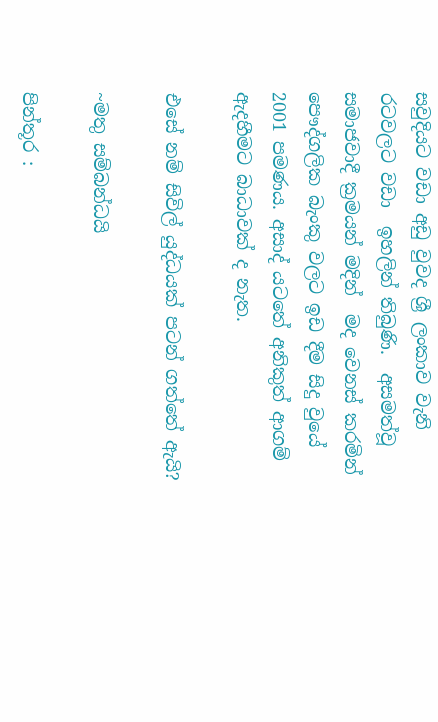සවුදියට වඩා අඩු වුවද ශ්‍රී ලංකාව වැනි රටවලට වඩා  ඉහලින් තිබුණි.  අසමත්වූ සමාජවාදී ක්‍රමයන් මදින්  මද වෙනස් කරමින් පෞද්ගලික බැංකු වලට ඉඩ දීම සිදු වුයේ 2001 පමණය. අසාද් යටතේ අනිකුත් ආගම් ඇදහීමට බාධාවක් ද නැත.

එසේ නම් සිවිල් යුද්ධයක් පටන් ගත්තේ ඇයි?

~මතු සම්බන්ධයි

පින්තූර :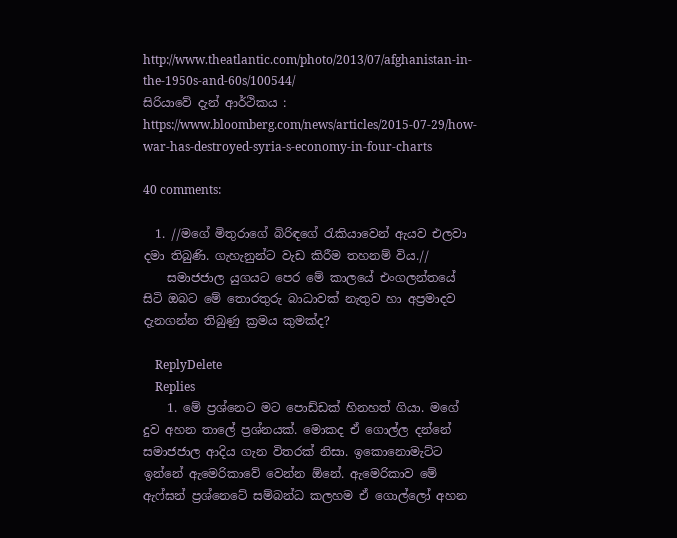http://www.theatlantic.com/photo/2013/07/afghanistan-in-the-1950s-and-60s/100544/
සිරියාවේ දැන් ආර්ථිකය : https://www.bloomberg.com/news/articles/2015-07-29/how-war-has-destroyed-syria-s-economy-in-four-charts

40 comments:

  1. //මගේ මිතුරාගේ බිරිඳගේ රැකියාවෙන් ඇයව එලවා දමා තිබුණි. ගැහැනුන්ට වැඩ කිරීම තහනම් විය.//
    සමාජජාල යුගයට පෙර මේ කාලයේ එංගලන්තයේ සිටි ඔබට මේ තොරතුරු බාධාවක් නැතුව හා අප්‍රමාදව දැනගන්න තිබුණු ක්‍රමය කුමක්ද?

    ReplyDelete
    Replies
    1. මේ ප්‍රශ්නෙට මට පොඩ්ඩක් හිනහත් ගියා. මගේ දුව අහන තාලේ ප්‍රශ්නයක්. මොකද ඒ ගොල්ල දන්නේ සමාජජාල ආදිය ගැන විතරක් නිසා. ඉකොනොමැට්ට ඉන්නේ ඇමෙරිකාවේ වෙන්න ඕනේ. ඇමෙරිකාව මේ ඇෆ්ඝන් ප්‍රශ්නෙටේ සම්බන්ධ කලහම ඒ ගොල්ලෝ අහන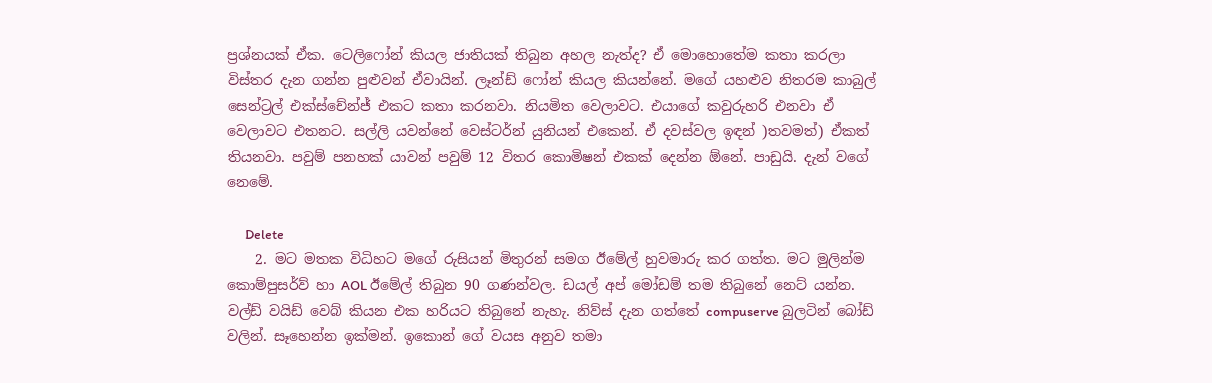ප්‍රශ්නයක් ඒක. ටෙලිෆෝන් කියල ජාතියක් තිබුන අහල නැත්ද? ඒ මොහොතේම කතා කරලා විස්තර දැන ගන්න පුළුවන් ඒවායින්. ලෑන්ඩ් ෆෝන් කියල කියන්නේ. මගේ යහළුව නිතරම කාබුල් සෙන්ට්‍රල් එක්ස්චේන්ජ් එකට කතා කරනවා. නියමිත වෙලාවට. එයාගේ කවුරුහරි එනවා ඒ වෙලාවට එතනට. සල්ලි යවන්නේ වෙස්ටර්න් යුනියන් එකෙන්. ඒ දවස්වල ඉඳන් )තවමත්) ඒකත් තියනවා. පවුම් පනහක් යාවන් පවුම් 12 විතර කොමිෂන් එකක් දෙන්න ඕනේ. පාඩුයි. දැන් වගේ නෙමේ.

      Delete
    2. මට මතක විධිහට මගේ රුසියන් මිතුරන් සමග ඊමේල් හුවමාරු කර ගත්ත. මට මුලින්ම කොම්පුසර්ව් හා AOL ඊමේල් තිබුන 90 ගණන්වල. ඩයල් අප් මෝඩම් තම තිබුනේ නෙට් යන්න. වල්ඩ් වයිඩ් වෙබ් කියන එක හරියට තිබුනේ නැහැ. නිව්ස් දැන ගත්තේ compuserve බුලටින් බෝඩ් වලින්. සෑහෙන්න ඉක්මන්. ඉකොන් ගේ වයස අනුව තමා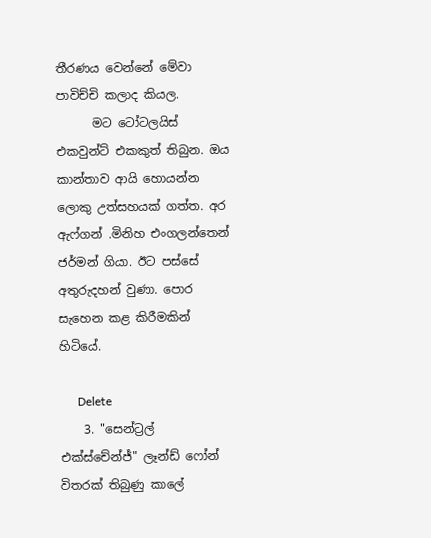තීරණය වෙන්නේ මේවා පාවිච්චි කලාද කියල.
      මට ටෝටලයිස් එකවුන්ට් එකකුත් තිබුන. ඔය කාන්තාව ආයි හොයන්න ලොකු උත්සහයක් ගත්ත. අර ඇෆ්ගන් .මිනිහ එංගලන්තෙන් ජර්මන් ගියා. ඊට පස්සේ අතුරුදහන් වුණා. පොර සැහෙන කළ කිරීමකින් හිටියේ.

      Delete
    3. "සෙන්ට්‍රල් එක්ස්චේන්ජ්" ලෑන්ඩ් ෆෝන් විතරක් තිබුණු කාලේ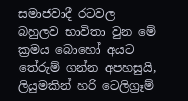සමාජවාදී රටවල බහුලව භාවිතා වුන මේ ක්‍රමය බොහෝ අයට තේරුම් ගන්න අපහසුයි, ලියුමකින් හරි ටෙලිග්‍රෑම්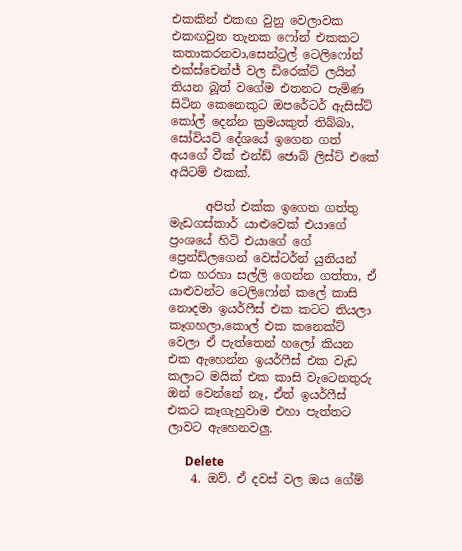එකකින් එකඟ වුනු වෙලාවක එකඟවුන තැනක ෆෝන් එකකට කතාකරනවා,සෙන්ට්‍රල් ටෙලිෆෝන් එක්ස්චෙන්ජ් වල ඩිරෙක්ට් ලයින් තියන බූත් වගේම එතනට පැමිණ සිටින කෙනෙකුට ඔපරේටර් ඇසිස්ට් කෝල් දෙන්න ක්‍රමයකුත් තිබ්බා, සෝවියට් දේශයේ ඉගෙන ගත් අයගේ වීක් එන්ඩ් ජොබ් ලිස්ට් එකේ අයිටම් එකක්.

      අපිත් එක්ක ඉගෙන ගත්තු මැඩගස්කාර් යාළුවෙක් එයාගේ ප්‍රංශයේ හිටි එයාගේ ගේ ප්‍රෙන්ඩ්ලගෙන් වෙස්ටර්න් යුනියන් එක හරහා සල්ලි ගෙන්න ගත්තා, ඒ යාළුවන්ට ටෙලිෆෝන් කලේ කාසි නොදමා ඉයර්ෆීස් එක කටට තියලා කෑගහලා,කොල් එක කනෙක්ට් වෙලා ඒ පැත්තෙන් හලෝ කියන එක ඇහෙන්න ඉයර්ෆීස් එක වැඩ කලාට මයික් එක කාසි වැටෙනතුරු ඔන් වෙන්නේ නෑ, ඒත් ඉයර්ෆීස් එකට කෑගැහුවාම එහා පැත්තට ලාවට ඇහෙනවලු.

      Delete
    4. ඔව්. ඒ දවස් වල ඔය ගේම්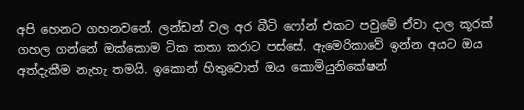අපි හෙනට ගහනවනේ. ලන්ඩන් වල අර බීටි ෆෝන් එකට පවුමේ ඒවා දාල කූරක් ගහල ගන්නේ ඔක්කොම ටික කතා කරාට පස්සේ. ඇමෙරිකාවේ ඉන්න අයට ඔය අත්දැකීම නැහැ තමයි. ඉකොන් හිතුවොත් ඔය කොමියුනිකේෂන්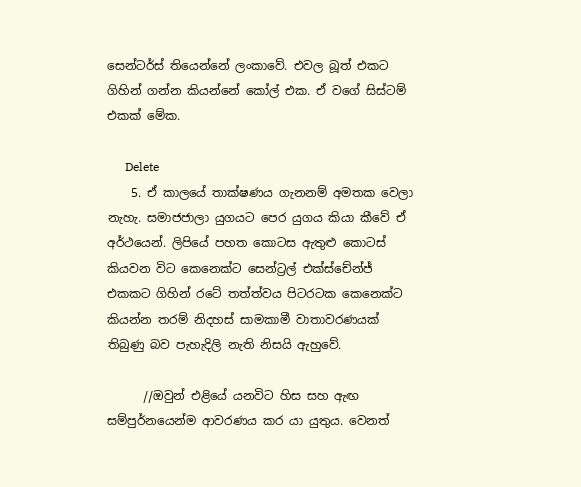සෙන්ටර්ස් තියෙන්නේ ලංකාවේ. එවල බූත් එකට ගිහින් ගන්න කියන්නේ කෝල් එක. ඒ වගේ සිස්ටම් එකක් මේක.

      Delete
    5. ඒ කාලයේ තාක්ෂණය ගැනනම් අමතක වෙලා නැහැ. සමාජජාලා යුගයට පෙර යුගය කියා කීවේ ඒ අර්ථයෙන්. ලිපියේ පහත කොටස ඇතුළු කොටස් කියවන විට කෙනෙක්ට සෙන්ට්‍රල් එක්ස්චේන්ජ් එකකට ගිහින් රටේ තත්ත්වය පිටරටක කෙනෙක්ට කියන්න තරම් නිදහස් සාමකාමී වාතාවරණයක් තිබුණු බව පැහැදිලි නැති නිසයි ඇහුවේ.

      //ඔවුන් එළියේ යනවිට හිස සහ ඇඟ සම්පුර්නයෙන්ම ආවරණය කර යා යුතුය. වෙනත්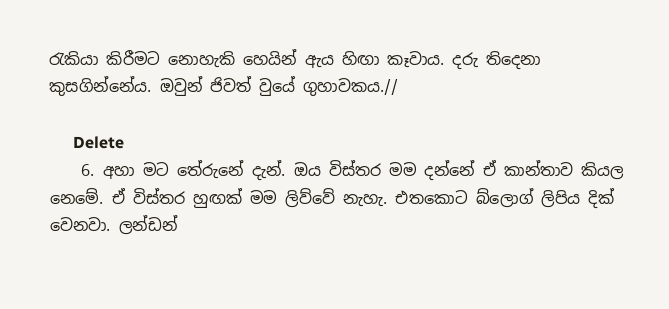රැකියා කිරීමට නොහැකි හෙයින් ඇය හිඟා කෑවාය. දරු තිදෙනා කුසගින්නේය. ඔවුන් ජිවත් වුයේ ගුහාවකය.//

      Delete
    6. අහා මට තේරුනේ දැන්. ඔය විස්තර මම දන්නේ ඒ කාන්තාව කියල නෙමේ. ඒ විස්තර හුඟක් මම ලිව්වේ නැහැ. එතකොට බ්ලොග් ලිපිය දික් වෙනවා. ලන්ඩන්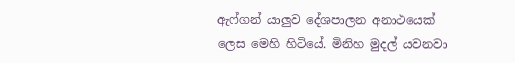ඇෆ්ගන් යාලුව දේශපාලන අනාථයෙක් ලෙස මෙහි හිටියේ. මිනිහ මුදල් යවනවා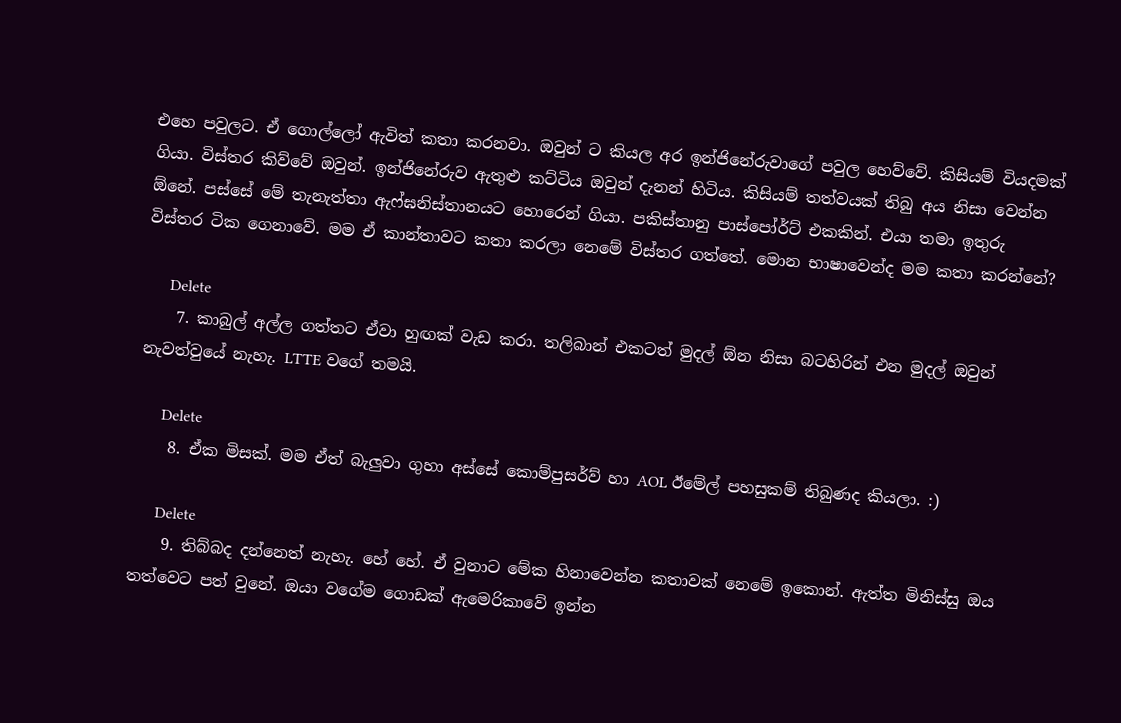එහෙ පවුලට. ඒ ගොල්ලෝ ඇවිත් කතා කරනවා. ඔවුන් ට කියල අර ඉන්ජිනේරුවාගේ පවුල හෙව්වේ. කිසියම් වියදමක් ගියා. විස්තර කිව්වේ ඔවුන්. ඉන්ජිනේරුව ඇතුළු කට්ටිය ඔවුන් දැනන් හිටිය. කිසියම් තත්වයක් තිබු අය නිසා වෙන්න ඕනේ. පස්සේ මේ තැනැත්තා ඇෆ්ඝනිස්තානයට හොරෙන් ගියා. පකිස්තානු පාස්පෝර්ට් එකකින්. එයා තමා ඉතුරු විස්තර ටික ගෙනාවේ. මම ඒ කාන්තාවට කතා කරලා නෙමේ විස්තර ගත්තේ. මොන භාෂාවෙන්ද මම කතා කරන්නේ?

      Delete
    7. කාබුල් අල්ල ගත්තට ඒවා හුඟක් වැඩ කරා. තලිබාන් එකටත් මුදල් ඕන නිසා බටහිරින් එන මුදල් ඔවුන් නැවත්වුයේ නැහැ. LTTE වගේ තමයි.

      Delete
    8. ඒක මිසක්. මම ඒත් බැලුවා ගුහා අස්සේ කොම්පුසර්ව් හා AOL ඊමේල් පහසුකම් තිබුණද කියලා. :)

      Delete
    9. තිබ්බද දන්නෙත් නැහැ. හේ හේ. ඒ වුනාට මේක හිනාවෙන්න කතාවක් නෙමේ ඉකොන්. ඇත්ත මිනිස්සු ඔය තත්වෙට පත් වුනේ. ඔයා වගේම ගොඩක් ඇමෙරිකාවේ ඉන්න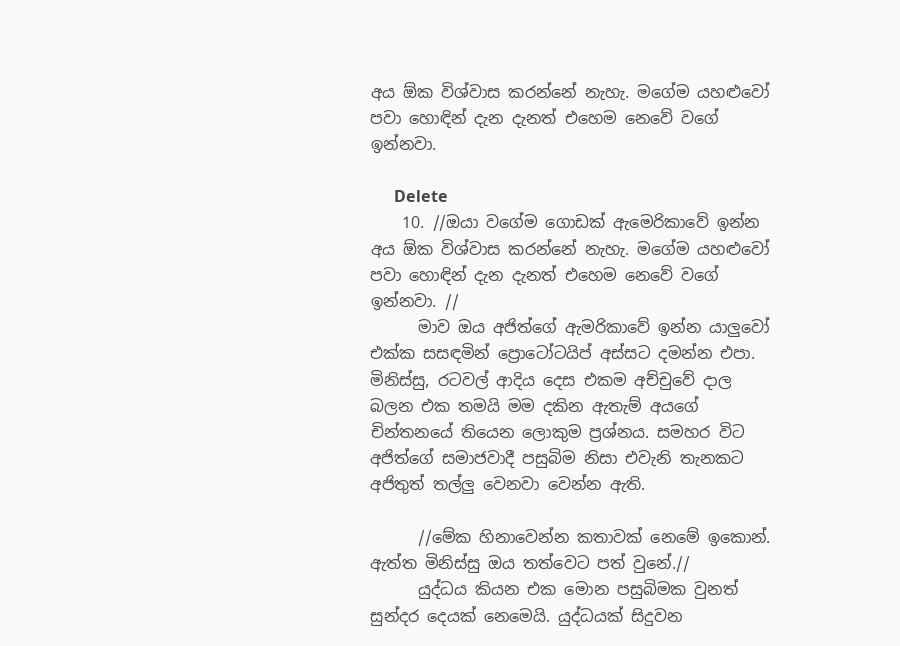අය ඕක විශ්වාස කරන්නේ නැහැ. මගේම යහළුවෝ පවා හොඳින් දැන දැනත් එහෙම නෙවේ වගේ ඉන්නවා.

      Delete
    10. //ඔයා වගේම ගොඩක් ඇමෙරිකාවේ ඉන්න අය ඕක විශ්වාස කරන්නේ නැහැ. මගේම යහළුවෝ පවා හොඳින් දැන දැනත් එහෙම නෙවේ වගේ ඉන්නවා. //
      මාව ඔය අජිත්ගේ ඇමරිකාවේ ඉන්න යාලුවෝ එක්ක සසඳමින් ප්‍රොටෝටයිප් අස්සට දමන්න එපා. මිනිස්සු, රටවල් ආදිය දෙස එකම අච්චුවේ දාල බලන එක තමයි මම දකින ඇතැම් අයගේ චින්තනයේ තියෙන ලොකුම ප්‍රශ්නය. සමහර විට අජිත්ගේ සමාජවාදී පසුබිම නිසා එවැනි තැනකට අජිතුත් තල්ලු වෙනවා වෙන්න ඇති.

      //මේක හිනාවෙන්න කතාවක් නෙමේ ඉකොන්. ඇත්ත මිනිස්සු ඔය තත්වෙට පත් වුනේ.//
      යුද්ධය කියන එක මොන පසුබිමක වුනත් සුන්දර දෙයක් නෙමෙයි. යුද්ධයක් සිදුවන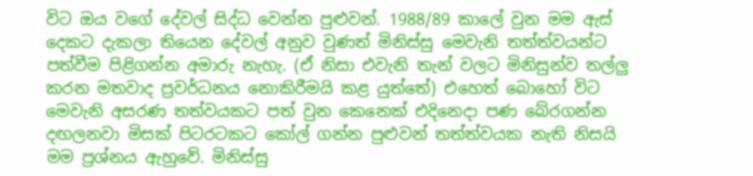විට ඔය වගේ දේවල් සිද්ධ වෙන්න පුළුවන්. 1988/89 කාලේ වුන මම ඇස් දෙකට දැකලා තියෙන දේවල් අනුව වුණත් මිනිස්සු මෙවැනි තත්ත්වයන්ට පත්වීම පිළිගන්න අමාරු නැහැ. (ඒ නිසා එවැනි තැන් වලට මිනිසුන්ව තල්ලු කරන මතවාද ප්‍රවර්ධනය නොකිරීමයි කළ යුත්තේ) එහෙත් බොහෝ විට මෙවැනි අසරණ තත්වයකට පත් වුන කෙනෙක් එදිනෙදා පණ බේරගන්න දඟලනවා මිසක් පිටරටකට කෝල් ගන්න පුළුවන් තත්ත්වයක නැති නිසයි මම ප්‍රශ්නය ඇහුවේ. මිනිස්සු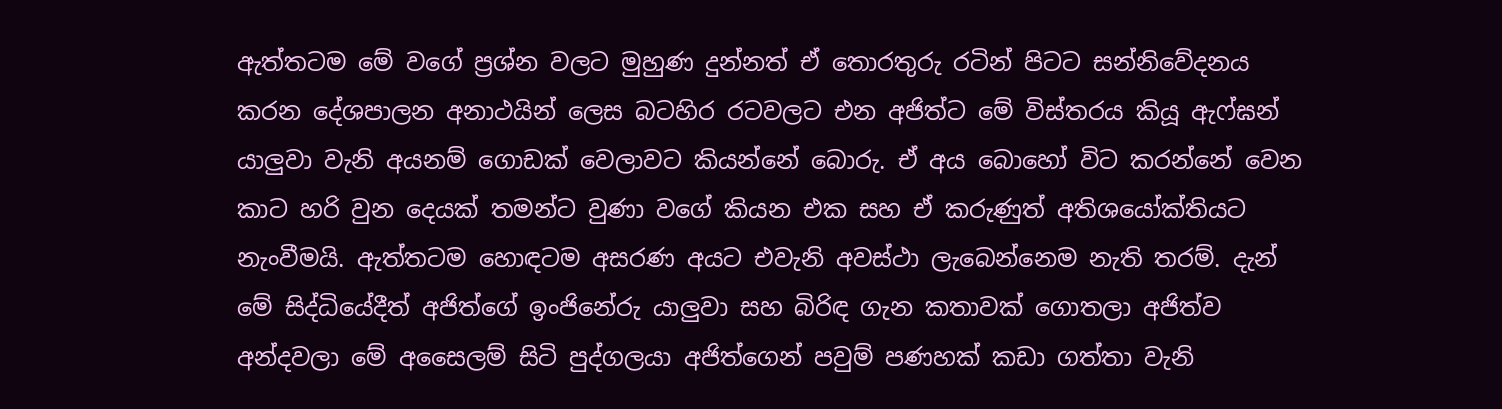ඇත්තටම මේ වගේ ප්‍රශ්න වලට මුහුණ දුන්නත් ඒ තොරතුරු රටින් පිටට සන්නිවේදනය කරන දේශපාලන අනාථයින් ලෙස බටහිර රටවලට එන අජිත්ට මේ විස්තරය කියූ ඇෆ්ඝන් යාලුවා වැනි අයනම් ගොඩක් වෙලාවට කියන්නේ බොරු. ඒ අය බොහෝ විට කරන්නේ වෙන කාට හරි වුන දෙයක් තමන්ට වුණා වගේ කියන එක සහ ඒ කරුණුත් අතිශයෝක්තියට නැංවීමයි. ඇත්තටම හොඳටම අසරණ අයට එවැනි අවස්ථා ලැබෙන්නෙම නැති තරම්. දැන් මේ සිද්ධියේදීත් අජිත්ගේ ඉංජිනේරු යාලුවා සහ බිරිඳ ගැන කතාවක් ගොතලා අජිත්ව අන්දවලා මේ අසෛලම් සිටි පුද්ගලයා අජිත්ගෙන් පවුම් පණහක් කඩා ගත්තා වැනි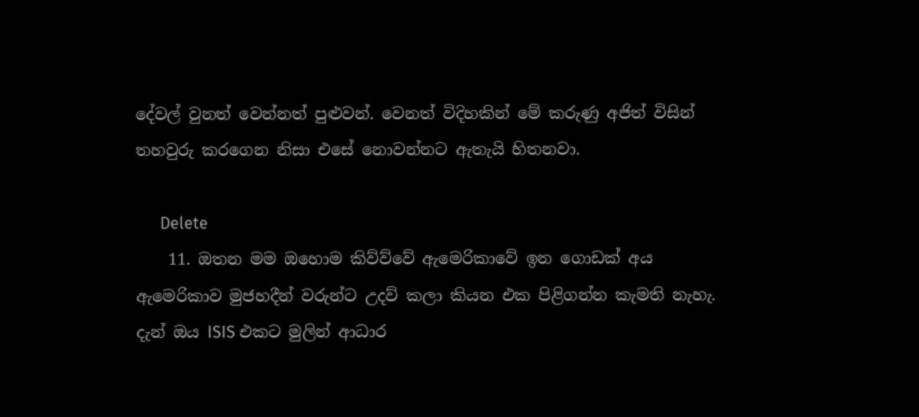දේවල් වුනත් වෙන්නත් පුළුවන්. වෙනත් විදිහකින් මේ කරුණු අජිත් විසින් තහවුරු කරගෙන නිසා එසේ නොවන්නට ඇතැයි හිතනවා.

      Delete
    11. ඔතන මම ඔහොම කිව්ව්වේ ඇමෙරිකාවේ ඉන ගොඩක් අය ඇමෙරිකාව මුජහදීන් වරුන්ට උදව් කලා කියන එක පිළිගන්න කැමති නැහැ. දැන් ඔය ISIS එකට මුලින් ආධාර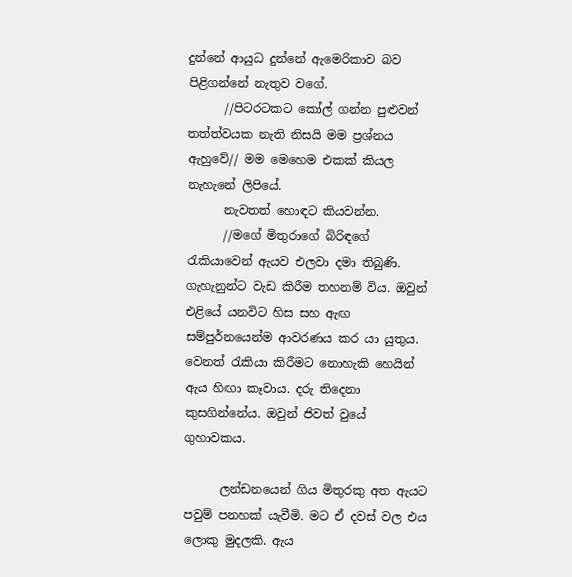දුන්නේ ආයුධ දුන්නේ ඇමෙරිකාව බව පිළිගන්නේ නැතුව වගේ.
      //පිටරටකට කෝල් ගන්න පුළුවන් තත්ත්වයක නැති නිසයි මම ප්‍රශ්නය ඇහුවේ// මම මෙහෙම එකක් කියල නැහැනේ ලිපියේ.
      නැවතත් හොඳට කියවන්න.
      //මගේ මිතුරාගේ බිරිඳගේ රැකියාවෙන් ඇයව එලවා දමා තිබුණි. ගැහැනුන්ට වැඩ කිරීම තහනම් විය. ඔවුන් එළියේ යනවිට හිස සහ ඇඟ සම්පුර්නයෙන්ම ආවරණය කර යා යුතුය. වෙනත් රැකියා කිරීමට නොහැකි හෙයින් ඇය හිඟා කෑවාය. දරු තිදෙනා කුසගින්නේය. ඔවුන් ජිවත් වුයේ ගුහාවකය.

      ලන්ඩනයෙන් ගිය මිතුරකු අත ඇයට පවුම් පනහක් යැවීමි. මට ඒ දවස් වල එය ලොකු මුදලකි. ඇය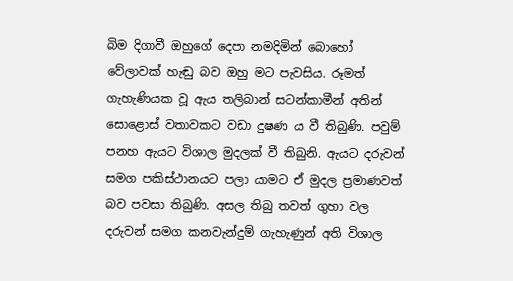බිම දිගාවී ඔහුගේ දෙපා නමදිමින් බොහෝ වේලාවක් හැඬු බව ඔහු මට පැවසිය. රූමත් ගැහැණියක වූ ඇය තලිබාන් සටන්කාමීන් අතින් සොළොස් වතාවකට වඩා දුෂණ ය වී තිබුණි. පවුම් පනහ ඇයට විශාල මුදලක් වී තිබුනි. ඇයට දරුවන් සමග පකිස්ථානයට පලා යාමට ඒ මුදල ප්‍රමාණවත් බව පවසා තිබුණි. අසල තිබු තවත් ගුහා වල දරුවන් සමග කනවැන්දුම් ගැහැණුන් අති විශාල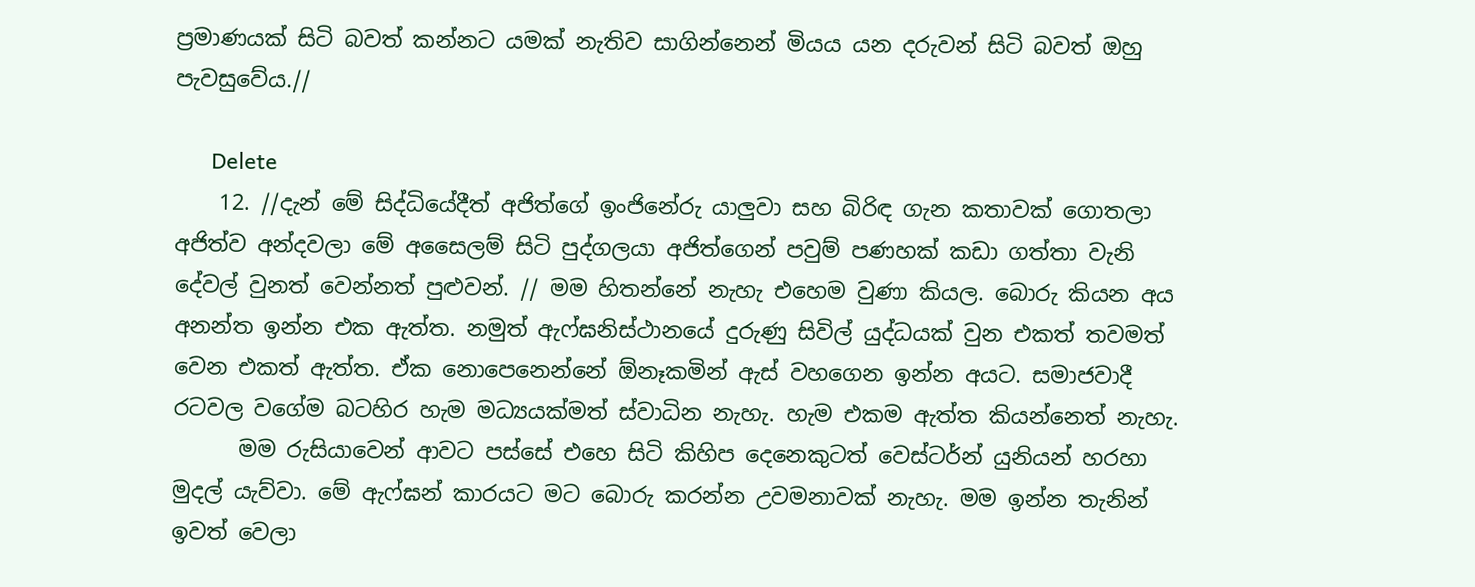ප්‍රමාණයක් සිටි බවත් කන්නට යමක් නැතිව සාගින්නෙන් මියය යන දරුවන් සිටි බවත් ඔහු පැවසුවේය.//

      Delete
    12. //දැන් මේ සිද්ධියේදීත් අජිත්ගේ ඉංජිනේරු යාලුවා සහ බිරිඳ ගැන කතාවක් ගොතලා අජිත්ව අන්දවලා මේ අසෛලම් සිටි පුද්ගලයා අජිත්ගෙන් පවුම් පණහක් කඩා ගත්තා වැනි දේවල් වුනත් වෙන්නත් පුළුවන්. // මම හිතන්නේ නැහැ එහෙම වුණා කියල. බොරු කියන අය අනන්ත ඉන්න එක ඇත්ත. නමුත් ඇෆ්ඝනිස්ථානයේ දුරුණු සිවිල් යුද්ධයක් වුන එකත් තවමත් වෙන එකත් ඇත්ත. ඒක නොපෙනෙන්නේ ඕනෑකමින් ඇස් වහගෙන ඉන්න අයට. සමාජවාදී රටවල වගේම බටහිර හැම මධ්‍යයක්මත් ස්වාධින නැහැ. හැම එකම ඇත්ත කියන්නෙත් නැහැ.
      මම රුසියාවෙන් ආවට පස්සේ එහෙ සිටි කිහිප දෙනෙකුටත් වෙස්ටර්න් යුනියන් හරහා මුදල් යැව්වා. මේ ඇෆ්ඝන් කාරයට මට බොරු කරන්න උවමනාවක් නැහැ. මම ඉන්න තැනින් ඉවත් වෙලා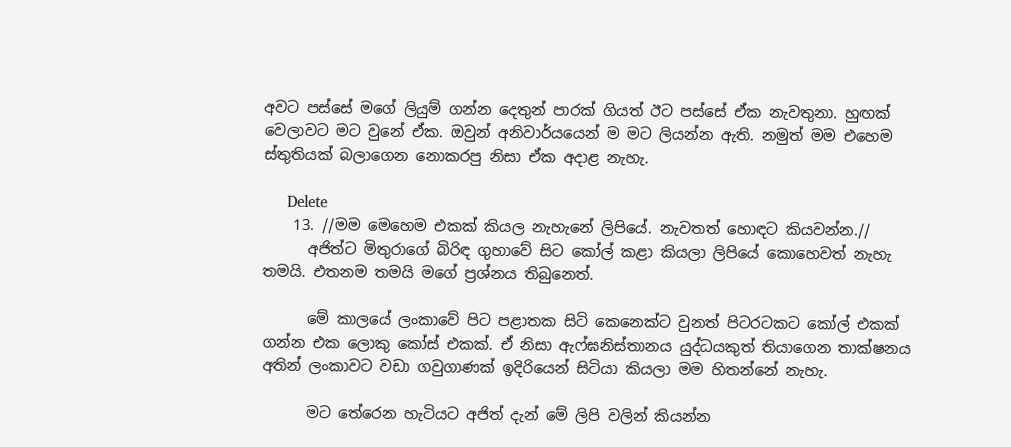අවට පස්සේ මගේ ලියුම් ගන්න දෙතුන් පාරක් ගියත් ඊට පස්සේ ඒක නැවතුනා. හුඟක් වෙලාවට මට වුනේ ඒක. ඔවුන් අනිවාර්යයෙන් ම මට ලියන්න ඇති. නමුත් මම එහෙම ස්තුතියක් බලාගෙන නොකරපු නිසා ඒක අදාළ නැහැ.

      Delete
    13. //මම මෙහෙම එකක් කියල නැහැනේ ලිපියේ. නැවතත් හොඳට කියවන්න.//
      අජිත්ට මිතුරාගේ බිරිඳ ගුහාවේ සිට කෝල් කළා කියලා ලිපියේ කොහෙවත් නැහැ තමයි. එතනම තමයි මගේ ප්‍රශ්නය තිබුනෙත්.

      මේ කාලයේ ලංකාවේ පිට පළාතක සිටි කෙනෙක්ට වුනත් පිටරටකට කෝල් එකක් ගන්න එක ලොකු කෝස් එකක්. ඒ නිසා ඇෆ්ඝනිස්තානය යුද්ධයකුත් තියාගෙන තාක්ෂනය අතින් ලංකාවට වඩා ගවුගාණක් ඉදිරියෙන් සිටියා කියලා මම හිතන්නේ නැහැ.

      මට තේරෙන හැටියට අජිත් දැන් මේ ලිපි වලින් කියන්න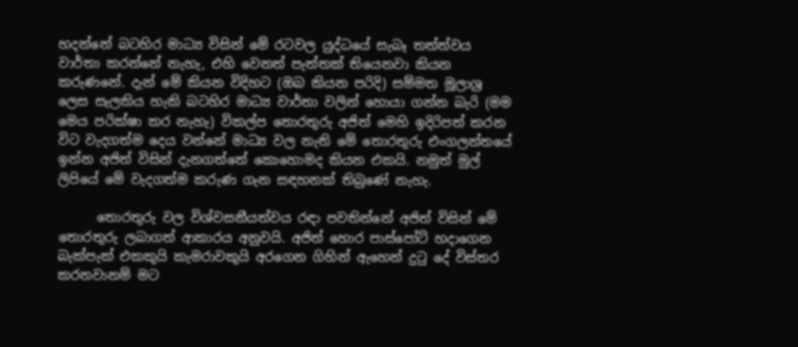හදන්නේ බටහිර මාධ්‍ය විසින් මේ රටවල යුද්ධයේ සැබෑ තත්ත්වය වාර්තා කරන්නේ නැහැ, එහි වෙනත් පැත්තක් තියෙනවා කියන කරුණනේ. දැන් මේ කියන විදිහට (ඔබ කියන පරිදි) සම්මත මූලාශ්‍ර ලෙස සැලකිය හැකි බටහිර මාධ්‍ය වාර්තා වලින් හොයා ගන්න බැරි (මම මෙය පරික්ෂා කර නැහැ) විකල්ප තොරතුරු අජිත් මෙහි ඉදිරිපත් කරන විට වැදගත්ම දෙය වන්නේ මාධ්‍ය වල නැති මේ තොරතුරු එංගලන්තයේ ඉන්න අජිත් විසින් දැනගත්තේ කොහොමද කියන එකයි. නමුත් මුල් ලිපියේ මේ වැදගත්ම කරුණ ගැන සඳහනක් තිබුණේ නැහැ.

      තොරතුරු වල විශ්වසනීයත්වය රඳා පවතින්නේ අජිත් විසින් මේ තොරතුරු ලබාගත් ආකාරය අනුවයි. අජිත් හොර පාස්පෝට් හදාගෙන බැක්පැක් එකකුයි කැමරාවකුයි අරගෙන ගිහින් ඇහෙන් දුටු දේ විස්තර කරනවානම් මට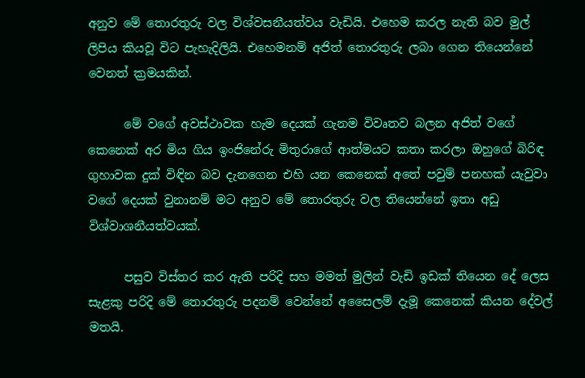අනුව මේ තොරතුරු වල විශ්වසනීයත්වය වැඩියි. එහෙම කරල නැති බව මුල් ලිපිය කියවූ විට පැහැදිලියි. එහෙමනම් අජිත් තොරතුරු ලබා ගෙන තියෙන්නේ වෙනත් ක්‍රමයකින්.

      මේ වගේ අවස්ථාවක හැම දෙයක් ගැනම විවෘතව බලන අජිත් වගේ කෙනෙක් අර මිය ගිය ඉංජිනේරු මිතුරාගේ ආත්මයට කතා කරලා ඔහුගේ බිරිඳ ගුහාවක දුක් විඳින බව දැනගෙන එහි යන කෙනෙක් අතේ පවුම් පනහක් යැවුවා වගේ දෙයක් වුනානම් මට අනුව මේ තොරතුරු වල තියෙන්නේ ඉතා අඩු විශ්වාශනීයත්වයක්.

      පසුව විස්තර කර ඇති පරිදි සහ මමත් මුලින් වැඩි ඉඩක් තියෙන දේ ලෙස සැළකු පරිදි මේ තොරතුරු පදනම් වෙන්නේ අසෛලම් දැමූ කෙනෙක් කියන දේවල් මතයි.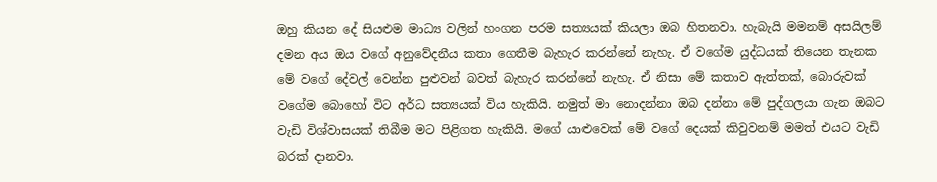ඔහු කියන දේ සියළුම මාධ්‍ය වලින් හංගන පරම සත්‍යයක් කියලා ඔබ හිතනවා. හැබැයි මමනම් අසයිලම් දමන අය ඔය වගේ අනුවේදනීය කතා ගෙතීම බැහැර කරන්නේ නැහැ. ඒ වගේම යුද්ධයක් තියෙන තැනක මේ වගේ දේවල් වෙන්න පුළුවන් බවත් බැහැර කරන්නේ නැහැ. ඒ නිසා මේ කතාව ඇත්තක්, බොරුවක් වගේම බොහෝ විට අර්ධ සත්‍යයක් විය හැකියි. නමුත් මා නොදන්නා ඔබ දන්නා මේ පුද්ගලයා ගැන ඔබට වැඩි විශ්වාසයක් තිබීම මට පිළිගත හැකියි. මගේ යාළුවෙක් මේ වගේ දෙයක් කිවුවනම් මමත් එයට වැඩි බරක් දානවා.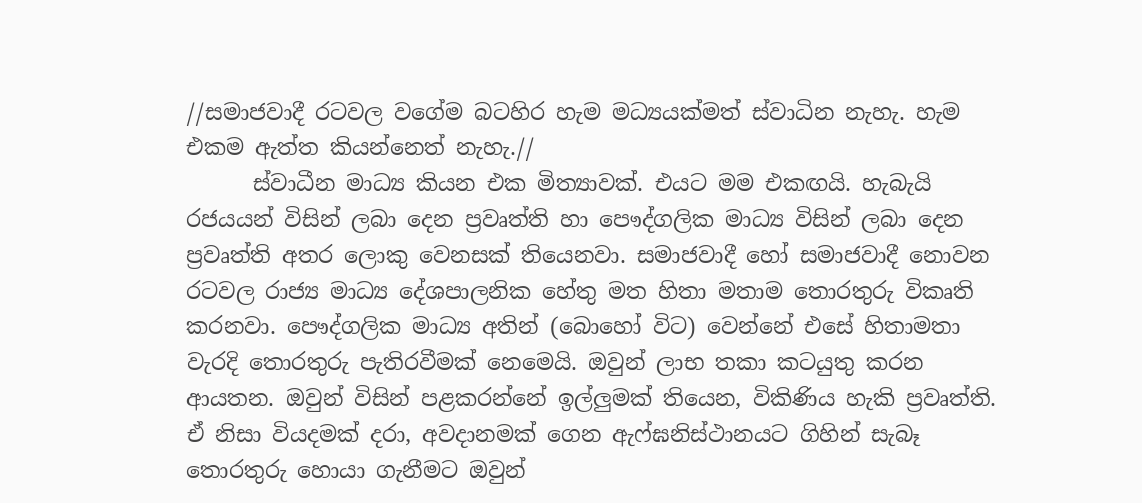//සමාජවාදී රටවල වගේම බටහිර හැම මධ්‍යයක්මත් ස්වාධින නැහැ. හැම එකම ඇත්ත කියන්නෙත් නැහැ.//
      ස්වාධීන මාධ්‍ය කියන එක මිත්‍යාවක්. එයට මම එකඟයි. හැබැයි රජයයන් විසින් ලබා දෙන ප්‍රවෘත්ති හා පෞද්ගලික මාධ්‍ය විසින් ලබා දෙන ප්‍රවෘත්ති අතර ලොකු වෙනසක් තියෙනවා. සමාජවාදී හෝ සමාජවාදී නොවන රටවල රාජ්‍ය මාධ්‍ය දේශපාලනික හේතු මත හිතා මතාම තොරතුරු විකෘති කරනවා. පෞද්ගලික මාධ්‍ය අතින් (බොහෝ විට) වෙන්නේ එසේ හිතාමතා වැරදි තොරතුරු පැතිරවීමක් නෙමෙයි. ඔවුන් ලාභ තකා කටයුතු කරන ආයතන. ඔවුන් විසින් පළකරන්නේ ඉල්ලුමක් තියෙන, විකිණිය හැකි ප්‍රවෘත්ති. ඒ නිසා වියදමක් දරා, අවදානමක් ගෙන ඇෆ්ඝනිස්ථානයට ගිහින් සැබෑ තොරතුරු හොයා ගැනීමට ඔවුන්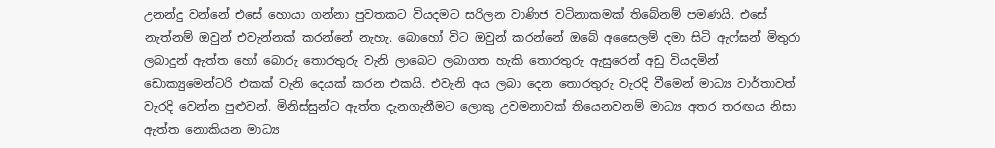උනන්දු වන්නේ එසේ හොයා ගන්නා පුවතකට වියදමට සරිලන වාණිජ වටිනාකමක් තිබේනම් පමණයි. එසේ නැත්නම් ඔවුන් එවැන්නක් කරන්නේ නැහැ. බොහෝ විට ඔවුන් කරන්නේ ඔබේ අසෛලම් දමා සිටි ඇෆ්ඝන් මිතුරා ලබාදුන් ඇත්ත හෝ බොරු තොරතුරු වැනි ලාබෙට ලබාගත හැකි තොරතුරු ඇසුරෙන් අඩු වියදමින් ඩොක්‍යුමෙන්ටරි එකක් වැනි දෙයක් කරන එකයි. එවැනි අය ලබා දෙන තොරතුරු වැරදි වීමෙන් මාධ්‍ය වාර්තාවත් වැරදි වෙන්න පුළුවන්. මිනිස්සුන්ට ඇත්ත දැනගැනීමට ලොකු උවමනාවක් තියෙනවනම් මාධ්‍ය අතර තරඟය නිසා ඇත්ත නොකියන මාධ්‍ය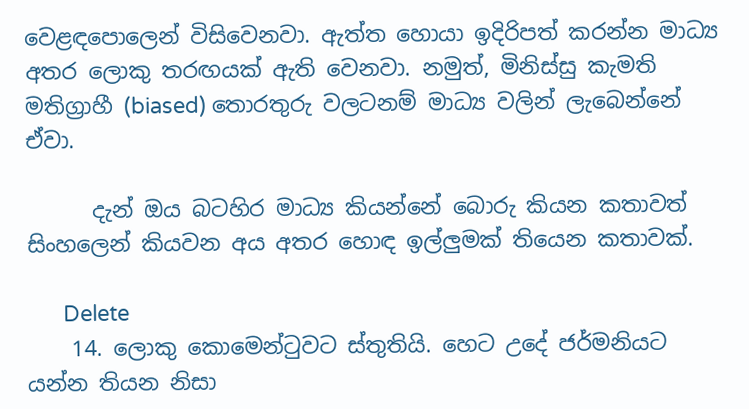වෙළඳපොලෙන් විසිවෙනවා. ඇත්ත හොයා ඉදිරිපත් කරන්න මාධ්‍ය අතර ලොකු තරඟයක් ඇති වෙනවා. නමුත්, මිනිස්සු කැමති මතිග්‍රාහී (biased) තොරතුරු වලටනම් මාධ්‍ය වලින් ලැබෙන්නේ ඒවා.

      දැන් ඔය බටහිර මාධ්‍ය කියන්නේ බොරු කියන කතාවත් සිංහලෙන් කියවන අය අතර හොඳ ඉල්ලුමක් තියෙන කතාවක්.

      Delete
    14. ලොකු කොමෙන්ටුවට ස්තුතියි. හෙට උදේ ජර්මනියට යන්න තියන නිසා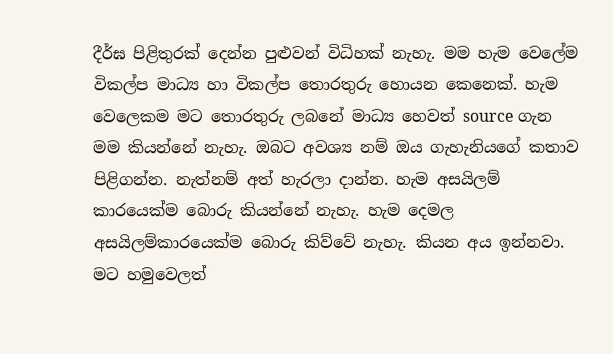දීර්ඝ පිළිතුරක් දෙන්න පුළුවන් විධිහක් නැහැ. මම හැම වෙලේම විකල්ප මාධ්‍ය හා විකල්ප තොරතුරු හොයන කෙනෙක්. හැම වෙලෙකම මට තොරතුරු ලබනේ මාධ්‍ය හෙවත් source ගැන මම කියන්නේ නැහැ. ඔබට අවශ්‍ය නම් ඔය ගැහැනියගේ කතාව පිළිගන්න. නැත්නම් අත් හැරලා දාන්න. හැම අසයිලම් කාරයෙක්ම බොරු කියන්නේ නැහැ. හැම දෙමල අසයිලම්කාරයෙක්ම බොරු කිව්වේ නැහැ. කියන අය ඉන්නවා. මට හමුවෙලත්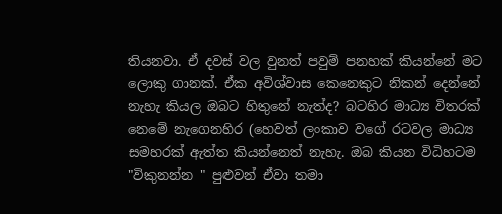තියනවා. ඒ දවස් වල වුනත් පවුම් පනහක් කියන්නේ මට ලොකු ගානක්. ඒක අවිශ්වාස කෙනෙකුට නිකන් දෙන්නේ නැහැ කියල ඔබට හිතුනේ නැත්ද? බටහිර මාධ්‍ය විතරක් නෙමේ නැගෙනහිර (හෙවත් ලංකාව වගේ රටවල මාධ්‍ය සමහරක් ඇත්ත කියන්නෙත් නැහැ. ඔබ කියන විධිහටම "විකුනන්න " පුළුවන් ඒවා තමා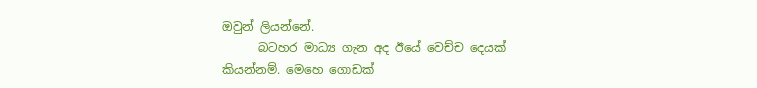ඔවුන් ලියන්නේ.
      බටහර මාධ්‍ය ගැන අද ඊයේ වෙච්ච දෙයක් කියන්නම්. මෙහෙ ගොඩක්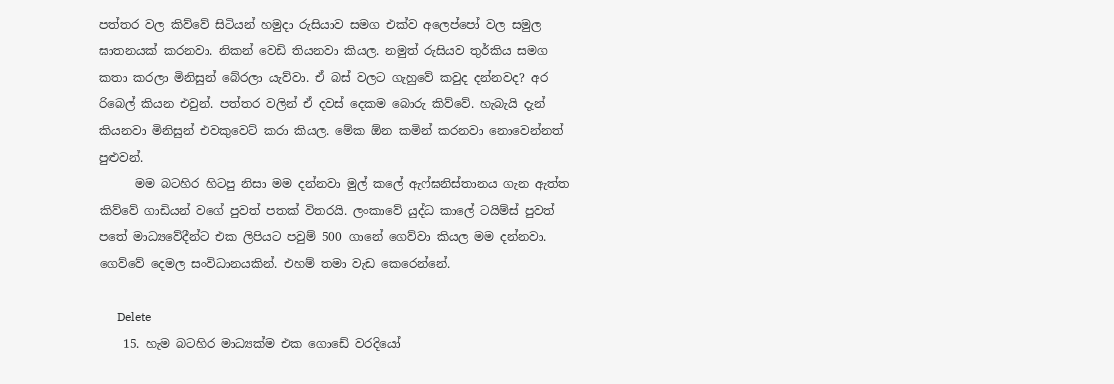පත්තර වල කිව්වේ සිටියන් හමුදා රුසියාව සමග එක්ව අලෙප්පෝ වල සමුල ඝාතනයක් කරනවා. නිකන් වෙඩි තියනවා කියල. නමුත් රුසියව තුර්කිය සමග කතා කරලා මිනිසුන් බේරලා යැව්වා. ඒ බස් වලට ගැහුවේ කවුද දන්නවද? අර රිබෙල් කියන එවුන්. පත්තර වලින් ඒ දවස් දෙකම බොරු කිව්වේ. හැබැයි දැන් කියනවා මිනිසුන් එවකුවෙට් කරා කියල. මේක ඕන කමින් කරනවා නොවෙන්නත් පුළුවන්.
      මම බටහිර හිටපු නිසා මම දන්නවා මුල් කලේ ඇෆ්ඝනිස්තානය ගැන ඇත්ත කිව්වේ ගාඩියන් වගේ පුවත් පතක් විතරයි. ලංකාවේ යුද්ධ කාලේ ටයිම්ස් පුවත් පතේ මාධ්‍යවේදීන්ට එක ලිපියට පවුම් 500 ගානේ ගෙව්වා කියල මම දන්නවා. ගෙව්වේ දෙමල සංවිධානයකින්. එහම් තමා වැඩ කෙරෙන්නේ.

      Delete
    15. හැම බටහිර මාධ්‍යක්ම එක ගොඩේ වරදියෝ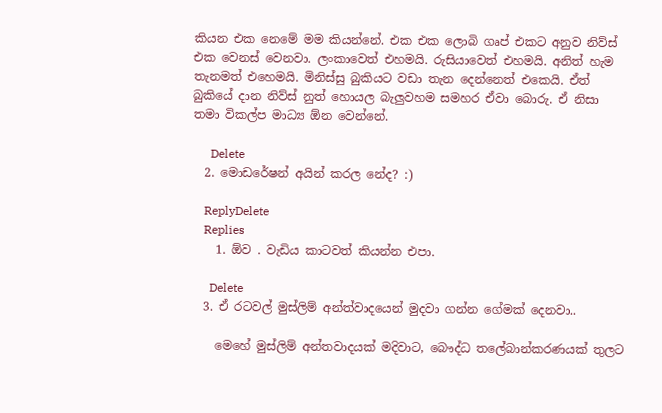කියන එක නෙමේ මම කියන්නේ. එක එක ලොබි ගෘප් එකට අනුව නිව්ස් එක වෙනස් වෙනවා. ලංකාවෙත් එහමයි. රුසියාවෙත් එහමයි. අනිත් හැම තැනමත් එහෙමයි. මිනිස්සු බුකියට වඩා තැන දෙන්නෙත් එකෙයි. ඒත් බුකියේ දාන නිව්ස් නුත් හොයල බැලුවහම සමහර ඒවා බොරු. ඒ නිසා තමා විකල්ප මාධ්‍ය ඕන වෙන්නේ.

      Delete
  2. මොඩරේෂන් අයින් කරල නේද? :)

    ReplyDelete
    Replies
    1. ඕව . වැඩිය කාටවත් කියන්න එපා.

      Delete
  3. ඒ රටවල් මුස්ලිම් අන්ත්වාදයෙන් මුදවා ගන්න ගේමක් දෙනවා..

    මෙහේ මුස්ලිම් අන්තවාදයක් මදිවාට, බෞද්ධ තලේබාන්කරණයක් තුලට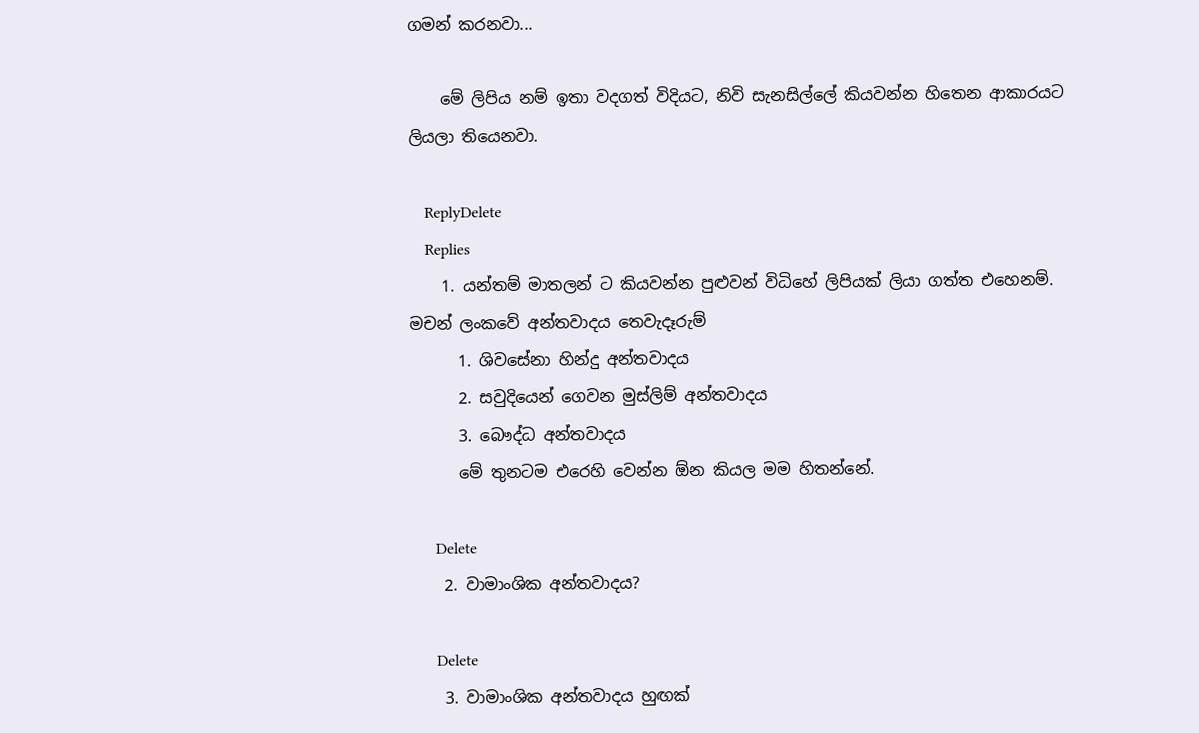ගමන් කරනවා...

    මේ ලිපිය නම් ඉතා වදගත් විදියට, නිවි සැනසිල්ලේ කියවන්න හිතෙන ආකාරයට ලියලා තියෙනවා.

    ReplyDelete
    Replies
    1. යන්තම් මාතලන් ට කියවන්න පුළුවන් විධිහේ ලිපියක් ලියා ගත්ත එහෙනම්. මචන් ලංකවේ අන්තවාදය තෙවැදෑරුම්
      1. ශිවසේනා හින්දු අන්තවාදය
      2. සවුදියෙන් ගෙවන මුස්ලිම් අන්තවාදය
      3. බෞද්ධ අන්තවාදය
      මේ තුනටම එරෙහි වෙන්න ඕන කියල මම හිතන්නේ.

      Delete
    2. වාමාංශික අන්තවාදය?

      Delete
    3. වාමාංශික අන්තවාදය හුඟක්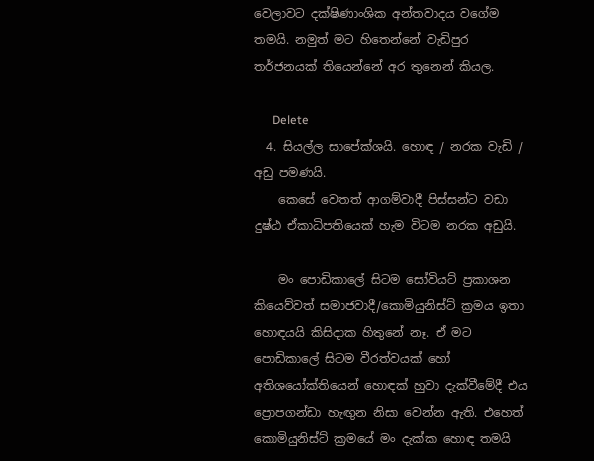වෙලාවට දක්ෂිණාංශික අන්තවාදය වගේම තමයි. නමුත් මට හිතෙන්නේ වැඩිපුර තර්ජනයක් තියෙන්නේ අර තුනෙන් කියල.

      Delete
  4. සියල්ල සාපේක්ශයි. හොඳ / නරක වැඩි / අඩු පමණයි.
    කෙසේ වෙතත් ආගම්වාදී පිස්සන්ට වඩා දුෂ්ඨ ඒකාධිපතියෙක් හැම විටම නරක අඩුයි.

    මං පොඩිකාලේ සිටම සෝවියට් ප්‍රකාශන කියෙව්වත් සමාජවාදී/කොමියුනිස්ට් ක්‍රමය ඉතා හොඳයයි කිසිදාක හිතුනේ නෑ. ඒ මට පොඩිකාලේ සිටම වීරත්වයක් හෝ අතිශයෝක්තියෙන් හොඳක් හුවා දැක්වීමේදී එය ප්‍රොපගන්ඩා හැඟුන නිසා වෙන්න ඇති. එහෙත් කොමියුනිස්ට් ක්‍රමයේ මං දැක්ක හොඳ තමයි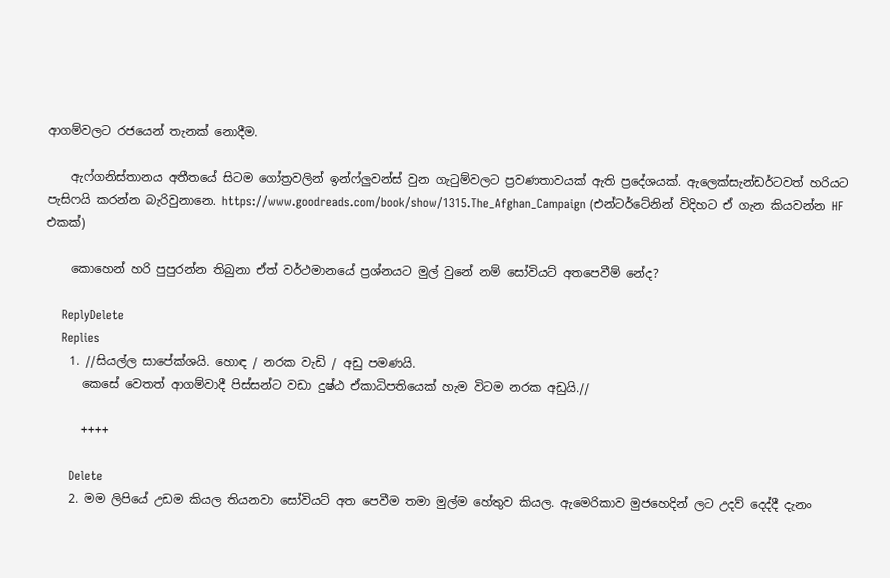ආගම්වලට රජයෙන් තැනක් නොදීම.

    ඇෆ්ගනිස්තානය අතීතයේ සිටම ගෝත්‍රවලින් ඉන්ෆ්ලුවන්ස් වුන ගැටුම්වලට ප්‍රවණතාවයක් ඇති ප්‍රදේශයක්. ඇලෙක්සැන්ඩර්ටවත් හරියට පැසිෆයි කරන්න බැරිවුනානෙ. https://www.goodreads.com/book/show/1315.The_Afghan_Campaign (එන්ටර්ටේනින් විදිහට ඒ ගැන කියවන්න HF එකක්)

    කොහෙන් හරි පුපුරන්න තිබුනා ඒත් වර්ථමානයේ ප්‍රශ්නයට මුල් වුනේ නම් සෝවියට් අතපෙවීම් නේද?

    ReplyDelete
    Replies
    1. //සියල්ල සාපේක්ශයි. හොඳ / නරක වැඩි / අඩු පමණයි.
      කෙසේ වෙතත් ආගම්වාදී පිස්සන්ට වඩා දුෂ්ඨ ඒකාධිපතියෙක් හැම විටම නරක අඩුයි.//

      ++++

      Delete
    2. මම ලිපියේ උඩම කියල තියනවා සෝවියට් අත පෙවීම තමා මුල්ම හේතුව කියල. ඇමෙරිකාව මුජහෙදින් ලට උදව් දෙද්දී දැනං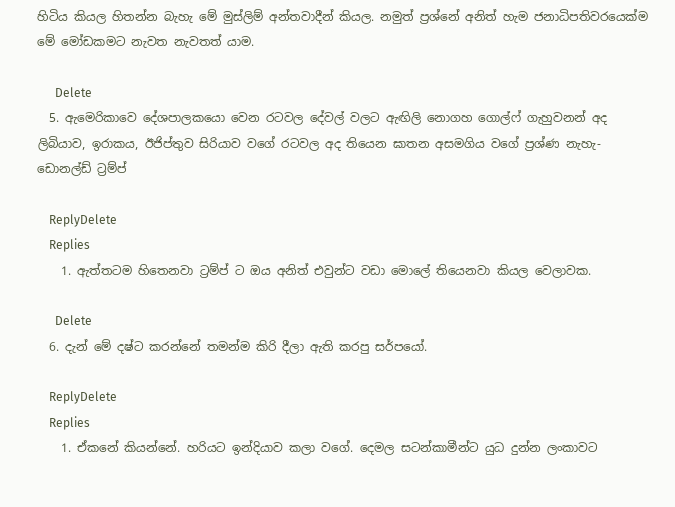හිටිය කියල හිතන්න බැහැ මේ මුස්ලිම් අන්තවාදීන් කියල. නමුත් ප්‍රශ්නේ අනිත් හැම ජනාධිපතිවරයෙක්ම මේ මෝඩකමට නැවත නැවතත් යාම.

      Delete
  5. ඇමෙරිකාවෙ දේශපාලකයො වෙන රටවල දේවල් වලට ඇඟිලි නොගහ ගොල්ෆ් ගැහුවනන් අද ලිබියාව, ඉරාකය, ඊජිප්තුව සිරියාව වගේ රටවල අද තියෙන ඝාතන අසමගිය වගේ ප්‍රශ්ණ නැහැ- ඩොනල්ඩ් ට්‍රම්ප්

    ReplyDelete
    Replies
    1. ඇත්තටම හිතෙනවා ට්‍රම්ප් ට ඔය අනිත් එවුන්ට වඩා මොලේ තියෙනවා කියල වෙලාවක.

      Delete
  6. දැන් මේ දෂ්ට කරන්නේ තමන්ම කිරි දීලා ඇති කරපු සර්පයෝ.

    ReplyDelete
    Replies
    1. ඒකනේ කියන්නේ. හරියට ඉන්දියාව කලා වගේ. දෙමල සටන්කාමීන්ට යුධ දුන්න ලංකාවට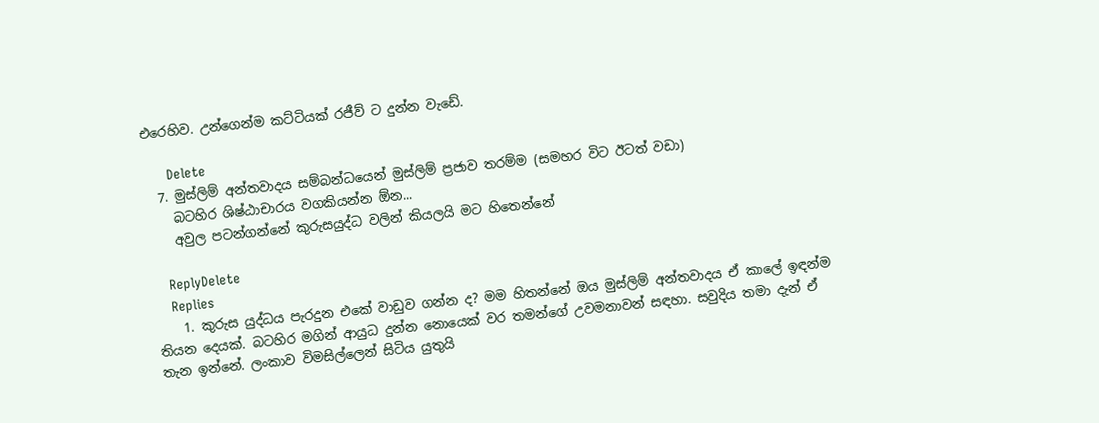එරෙහිව. උන්ගෙන්ම කට්ටියක් රජීව් ට දුන්න වැඩේ.

      Delete
  7. මුස්ලිම් අන්තවාදය සම්බන්ධයෙන් මුස්ලිම් ප්‍රජාව තරම්ම (සමහර විට ඊටත් වඩා)
    බටහිර ශිෂ්ඨාචාරය වගකියන්න ඕන...
    අවුල පටන්ගන්නේ කුරුසයුද්ධ වලින් කියලයි මට හිතෙන්නේ

    ReplyDelete
    Replies
    1. කුරුස යුද්ධය පැරදුන එකේ වාඩුව ගන්න ද? මම හිතන්නේ ඔය මුස්ලිම් අන්තවාදය ඒ කාලේ ඉඳන්ම තියන දෙයක්. බටහිර මගින් ආයුධ දුන්න නොයෙක් වර තමන්ගේ උවමනාවන් සඳහා. සවුදිය තමා දැන් ඒ තැන ඉන්නේ. ලංකාව විමසිල්ලෙන් සිටිය යුතුයි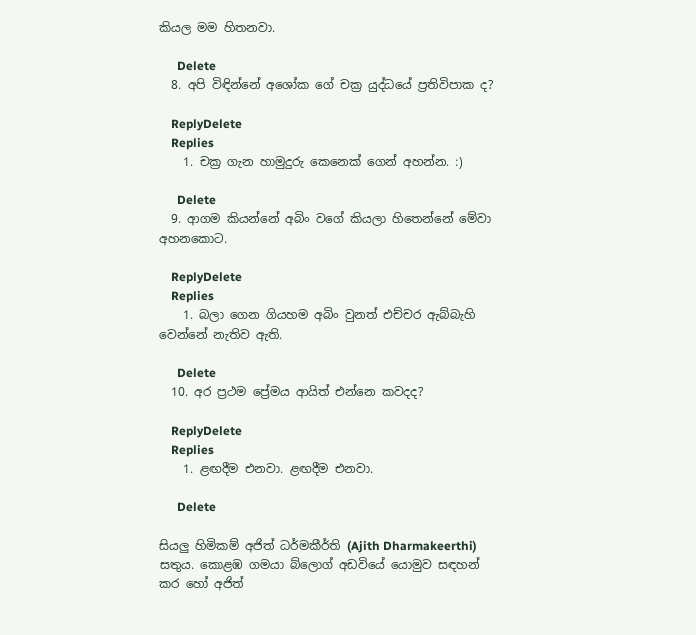කියල මම හිතනවා.

      Delete
  8. අපි විඳින්නේ අශෝක ගේ චක්‍ර යුද්ධයේ ප්‍රතිවිපාක ද?

    ReplyDelete
    Replies
    1. චක්‍ර ගැන හාමුදුරු කෙනෙක් ගෙන් අහන්න. :)

      Delete
  9. ආගම කියන්නේ අබිං වගේ කියලා හිතෙන්නේ මේවා අහනකොට.

    ReplyDelete
    Replies
    1. බලා ගෙන ගියහම අබිං වුනත් එච්චර ඇබ්බැහි වෙන්නේ නැතිව ඇති.

      Delete
  10. අර ප්‍රථම ප්‍රේමය ආයිත් එන්නෙ කවදද?

    ReplyDelete
    Replies
    1. ළඟදීම එනවා. ළඟදීම එනවා.

      Delete

සියලු හිමිකම් අජිත් ධර්මකීර්ති (Ajith Dharmakeerthi) සතුය. කොළඹ ගමයා බ්ලොග් අඩවියේ යොමුව සඳහන් කර හෝ අජිත්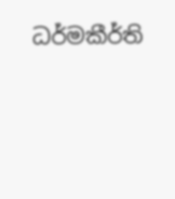ධර්මකීර්ති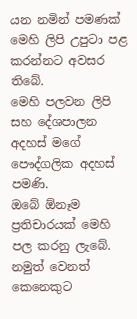යන නමින් පමණක් මෙහි ලිපි උපුටා පළ කරන්නට අවසර තිබේ.
මෙහි පලවන ලිපි සහ දේශපාලන අදහස් මගේ පෞද්ගලික අදහස් පමණි.
ඔබේ ඕනෑම ප්‍රතිචාරයක් මෙහි පල කරනු ලැබේ. නමුත් වෙනත් කෙනෙකුට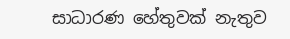සාධාරණ හේතුවක් නැතුව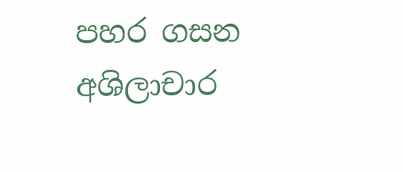පහර ගසන අශිලාචාර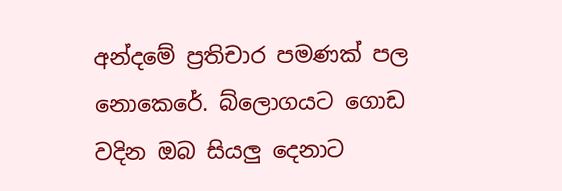අන්දමේ ප්‍රතිචාර පමණක් පල නොකෙරේ. බ්ලොගයට ගොඩ වදින ඔබ සියලු දෙනාට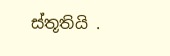ස්තූතියි .